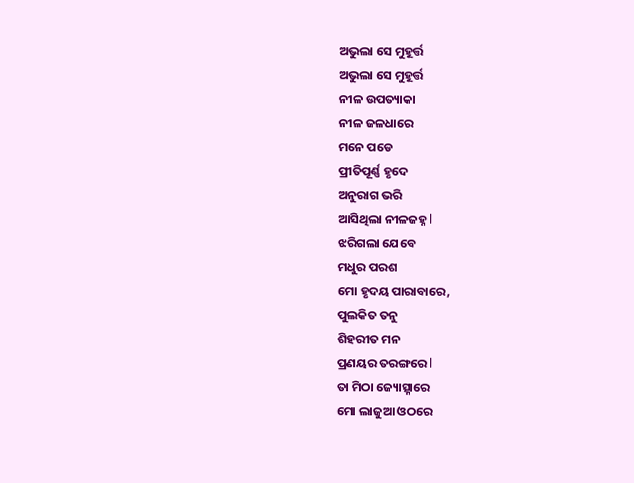ଅଭୁଲା ସେ ମୁହୂର୍ତ୍ତ
ଅଭୁଲା ସେ ମୁହୂର୍ତ୍ତ
ନୀଳ ଉପତ୍ୟାକା
ନୀଳ ଜଳଧାରେ
ମନେ ପଡେ
ପ୍ରୀତିପୂର୍ଣ୍ଣ ହୃଦେ
ଅନୁରାଗ ଭରି
ଆସିଥିଲା ନୀଳଜହ୍ନ l
ଝରିଗଲା ଯେବେ
ମଧୁର ପରଶ
ମୋ ହୃଦୟ ପାରାବାରେ,
ପୁଲକିତ ତନୁ
ଶିହରୀତ ମନ
ପ୍ରଣୟର ତରଙ୍ଗରେ l
ତା ମିଠା ଜ୍ୟୋତ୍ସ୍ନାରେ
ମୋ ଲାଜୁଆ ଓଠରେ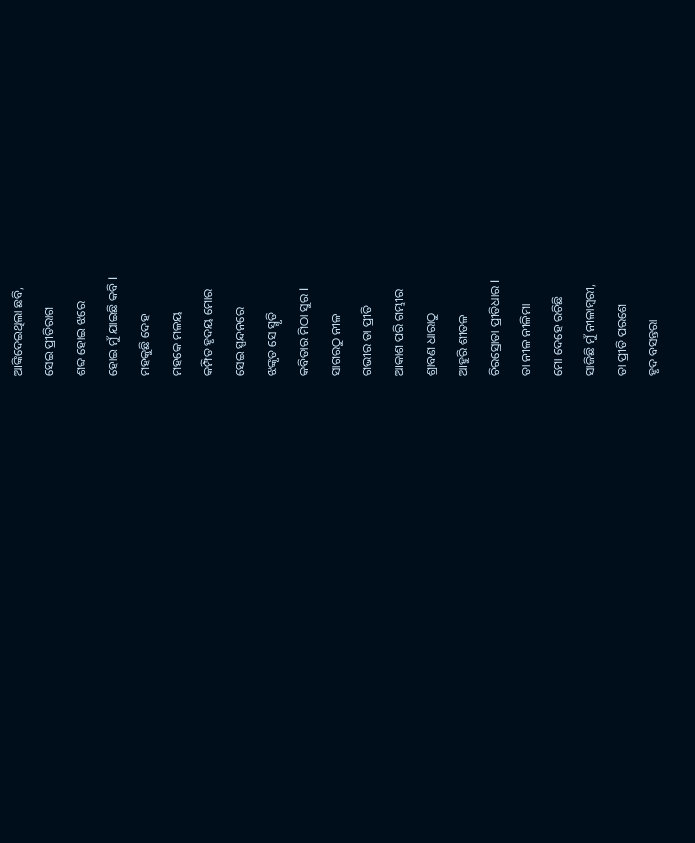ଆଙ୍କିଦେଇଥିଲା ଛବି,
ସେଇ ପ୍ରୀତିରାଗ
ଶବ୍ଦ ହୋଇ ଝରେ
ହୋଇ ମୁଁ ଯାଇଛି କବି l
ମହକୁଛି ଦେହ
ମହକେ ମଳୟ
କମ୍ପିତ ହୃଦୟ ମୋର
ସେଇ ସ୍ପନ୍ଦନରେ
ଝଙ୍କୃତ ସେ ସ୍ମୃତି
କବିତାର ମିଠା ସୁର l
ସାଗରଠୁ ନୀଳ
ଗଭୀର ତା ପ୍ରୀତି
ଆକାଶ ପରି ଗମ୍ଭୀର
ଶ୍ରାବଣ ଧାରାଠୁ
ଆହୁରି ଶୀତଳ
ଚିରସ୍ରୋତା ପ୍ରୀତିଧାର l
ତା ନୀଳ ନୀଳିମା
ମୋ ଦେହେ ରଚିଛି
ସାଜିଛି ମୁଁ ନୀଳାମ୍ବରୀ,
ତା ପ୍ରୀତି ପରଶେ
ହୃଦ ବସନ୍ତରା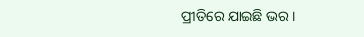ପ୍ରୀତିରେ ଯାଇଛି ଭର ।